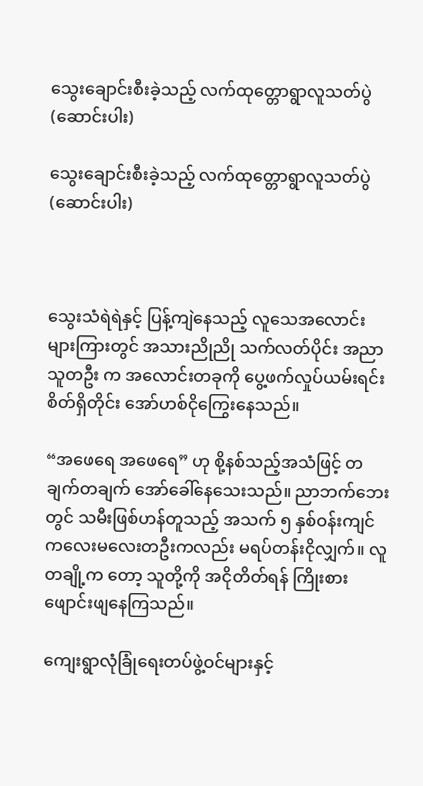သွေးချောင်းစီးခဲ့သည့် လက်ထုတ္တောရွာလူသတ်ပွဲ (ဆောင်းပါး)

သွေးချောင်းစီးခဲ့သည့် လက်ထုတ္တောရွာလူသတ်ပွဲ (ဆောင်းပါး)



သွေးသံရဲရဲနှင့် ပြန့်ကျဲနေသည့် လူသေအလောင်းများကြားတွင် အသားညိုညို သက်လတ်ပိုင်း အညာသူတဦး က အလောင်းတခုကို ပွေ့ဖက်လှုပ်ယမ်းရင်း စိတ်ရှိတိုင်း အော်ဟစ်ငိုကြွေးနေသည်။

“အဖေရေ အဖေရေ” ဟု စို့နစ်သည့်အသံဖြင့် တချက်တချက် အော်ခေါ်နေသေးသည်။ ညာဘက်ဘေးတွင် သမီးဖြစ်ဟန်တူသည့် အသက် ၅ နှစ်ဝန်းကျင် ကလေးမလေးတဦးကလည်း မရပ်တန်းငိုလျှက်။ လူတချို့က တော့ သူတို့ကို အငိုတိတ်ရန် ကြိုးစားဖျောင်းဖျနေကြသည်။

ကျေးရွာလုံခြုံရေးတပ်ဖွဲ့ဝင်များနှင့်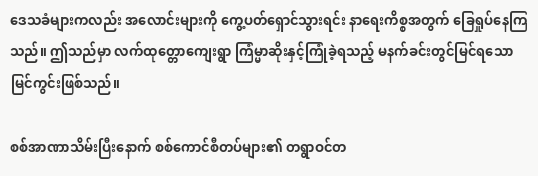ဒေသခံများကလည်း အလောင်းများကို ကွေ့ပတ်ရှောင်သွားရင်း နာရေးကိစ္စအတွက် ခြေရှုပ်နေကြသည်။ ဤသည်မှာ လက်ထုတ္တောကျေးရွာ ကြံမ္မာဆိုးနှင့်ကြုံခဲ့ရသည့် မနက်ခင်းတွင်မြင်ရသော မြင်ကွင်းဖြစ်သည်။

စစ်အာဏာသိမ်းပြီးနောက် စစ်ကောင်စီတပ်များ၏ တရွာဝင်တ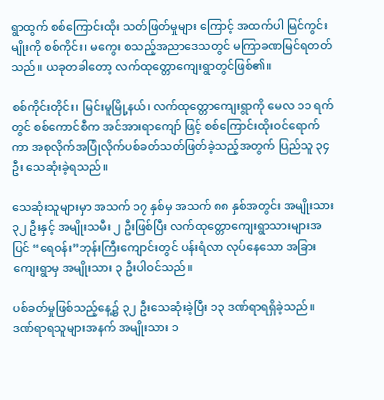ရွာထွက် စစ်ကြောင်းထိုး သတ်ဖြတ်မှုများ ကြောင့် အထက်ပါ မြင်ကွင်းမျိုးကို စစ်ကိုင်း၊ မကွေး စသည့်အညာဒေသတွင် မကြာခဏမြင်ရတတ်သည်။ ယခုတခါတော့ လက်ထုတ္တောကျေးရွာတွင်ဖြစ်၏။

စစ်ကိုင်းတိုင်း၊ မြင်းမူမြို့နယ်၊ လက်ထုတ္တောကျေးရွာကို မေလ ၁၁ ရက်တွင် စစ်ကောင်စီက အင်အားရာကျော် ဖြင့် စစ်ကြောင်းထိုးဝင်ရောက်ကာ အစုလိုက်အပြုံလိုက်ပစ်ခတ်သတ်ဖြတ်ခဲ့သည့်အတွက် ပြည်သူ ၃၄ ဦး သေဆုံးခဲ့ရသည်။

သေဆုံးသူများမှာ အသက် ၁၇ နှစ်မှ အသက် ၈၈ နှစ်အတွင်း အမျိုးသား ၃၂ ဦးနှင့် အမျိုးသမီး ၂ ဦးဖြစ်ပြီး လက်ထုတ္တောကျေးရွာသားများအပြင် “ရေဝန်း”ဘုန်းကြီးကျောင်းတွင် ပန်းရံလာ လုပ်နေသော အခြားကျေးရွာမှ အမျိုးသား ၃ ဦးပါဝင်သည်။

ပစ်ခတ်မှုဖြစ်သည့်နေ့၌ ၃၂ ဦးသေဆုံးခဲ့ပြီး ၁၃ ဒဏ်ရာရရှိခဲ့သည်။ ဒဏ်ရာရသူများအနက် အမျိုးသား ၁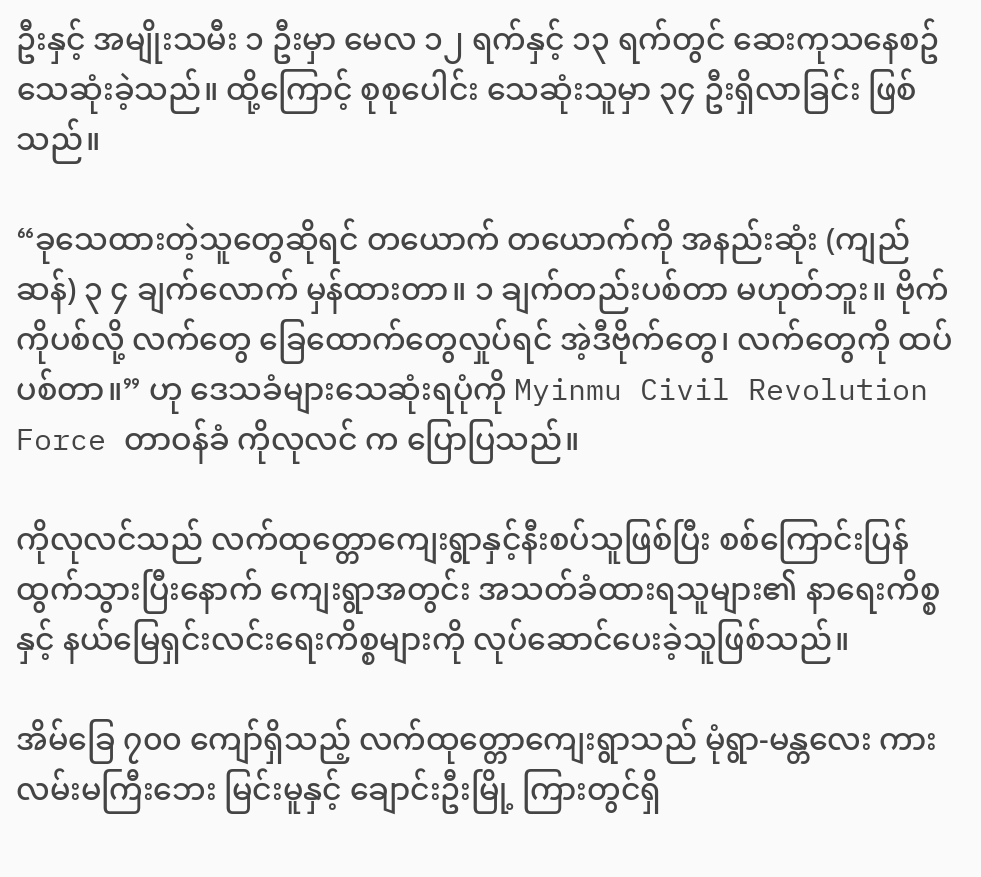ဦးနှင့် အမျိုးသမီး ၁ ဦးမှာ မေလ ၁၂ ရက်နှင့် ၁၃ ရက်တွင် ဆေးကုသနေစဥ် သေဆုံးခဲ့သည်။ ထို့ကြောင့် စုစုပေါင်း သေဆုံးသူမှာ ၃၄ ဦးရှိလာခြင်း ဖြစ်သည်။

“ခုသေထားတဲ့သူတွေဆိုရင် တယောက် တယောက်ကို အနည်းဆုံး (ကျည်ဆန်) ၃ ၄ ချက်လောက် မှန်ထားတာ။ ၁ ချက်တည်းပစ်တာ မဟုတ်ဘူး။ ဗိုက်ကိုပစ်လို့ လက်တွေ ခြေထောက်တွေလှုပ်ရင် အဲ့ဒီဗိုက်တွေ၊ လက်တွေကို ထပ်ပစ်တာ။” ဟု ဒေသခံများသေဆုံးရပုံကို Myinmu Civil Revolution Force တာဝန်ခံ ကိုလုလင် က ပြောပြသည်။

ကိုလုလင်သည် လက်ထုတ္တောကျေးရွာနှင့်နီးစပ်သူဖြစ်ပြီး စစ်ကြောင်းပြန်ထွက်သွားပြီးနောက် ကျေးရွာအတွင်း အသတ်ခံထားရသူများ၏ နာရေးကိစ္စနှင့် နယ်မြေရှင်းလင်းရေးကိစ္စများကို လုပ်ဆောင်ပေးခဲ့သူဖြစ်သည်။

အိမ်ခြေ ၇၀၀ ကျော်ရှိသည့် လက်ထုတ္တောကျေးရွာသည် မုံရွာ-မန္တလေး ကားလမ်းမကြီးဘေး မြင်းမူနှင့် ချောင်းဦးမြို့ ကြားတွင်ရှိ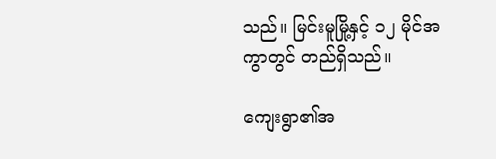သည်။ မြင်းမူမြို့နှင့် ၁၂ မိုင်အကွာတွင် တည်ရှိသည်။

ကျေးရွာ၏အ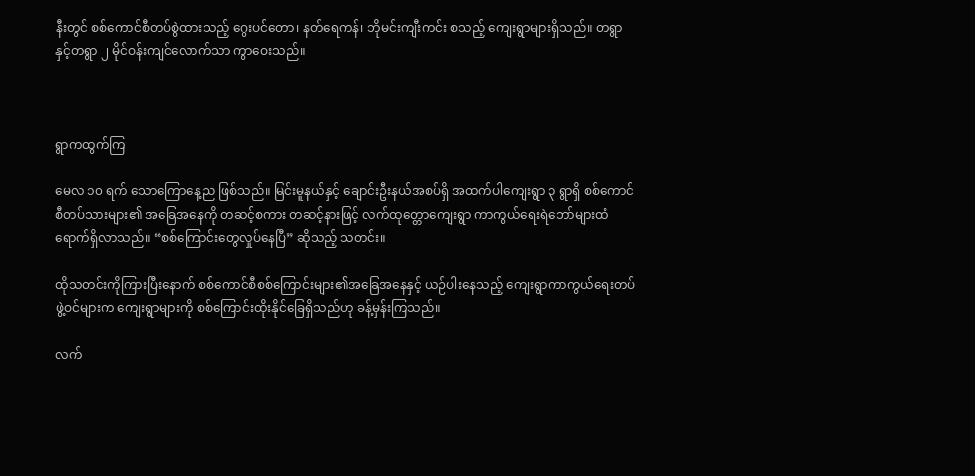နီးတွင် စစ်ကောင်စီတပ်စွဲထားသည့် ဂွေးပင်တော၊ နတ်ရေကန်၊ ဘိုမင်းကျီးကင်း စသည့် ကျေးရွာများရှိသည်။ တရွာနှင့်တရွာ ၂ မိုင်ဝန်းကျင်လောက်သာ ကွာဝေးသည်။



ရွာကထွက်ကြ

မေလ ၁၀ ရက် သောကြောနေ့ည ဖြစ်သည်။ မြင်းမူနယ်နှင့် ချောင်းဦးနယ်အစပ်ရှိ အထက်ပါကျေးရွာ ၃ ရွာရှိ စစ်ကောင်စီတပ်သားများ၏ အခြေအနေကို တဆင့်စကား တဆင့်နားဖြင့် လက်ထုတ္တောကျေးရွာ ကာကွယ်ရေးရဲဘော်များထံ ရောက်ရှိလာသည်။ “စစ်ကြောင်းတွေလှုပ်နေပြီ” ဆိုသည့် သတင်း။

ထိုသတင်းကိုကြားပြီးနောက် စစ်ကောင်စီစစ်ကြောင်းများ၏အခြေအနေနှင့် ယဉ်ပါးနေသည့် ကျေးရွာကာကွယ်ရေးတပ်ဖွဲ့ဝင်များက ကျေးရွာများကို စစ်ကြောင်းထိုးနိုင်ခြေရှိသည်ဟု ခန့်မှန်းကြသည်။

လက်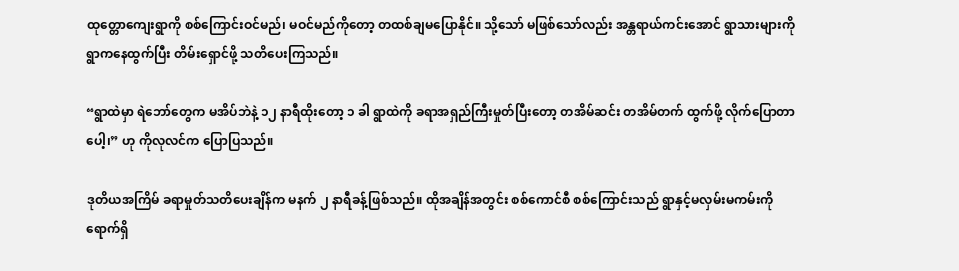ထုတ္တောကျေးရွာကို စစ်ကြောင်းဝင်မည်၊ မဝင်မည်ကိုတော့ တထစ်ချမပြောနိုင်။ သို့သော် မဖြစ်သော်လည်း အန္တရာယ်ကင်းအောင် ရွာသားများကို ရွာကနေထွက်ပြီး တိမ်းရှောင်ဖို့ သတိပေးကြသည်။

“ရွာထဲမှာ ရဲဘော်တွေက မအိပ်ဘဲနဲ့ ၁၂ နာရီထိုးတော့ ၁ ခါ ရွာထဲကို ခရာအရှည်ကြီးမှုတ်ပြီးတော့ တအိမ်ဆင်း တအိမ်တက် ထွက်ဖို့ လိုက်ပြောတာပေါ့၊” ဟု ကိုလုလင်က ပြောပြသည်။

ဒုတိယအကြိမ် ခရာမှုတ်သတိပေးချိန်က မနက် ၂ နာရီခန့်ဖြစ်သည်။ ထိုအချိန်အတွင်း စစ်ကောင်စီ စစ်ကြောင်းသည် ရွာနှင့်မလှမ်းမကမ်းကို ရောက်ရှိ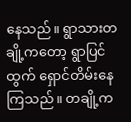နေသည်။ ရွာသားတချို့ကတော့ ရွာပြင်ထွက် ရှောင်တိမ်းနေကြသည်။ တချို့က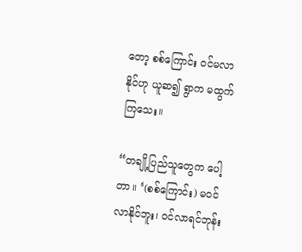တော့ စစ်ကြောင်း ဝင်မလာနိုင်ဟု ယူဆ၍ ရွာက မထွက်ကြသေး။

“တချို့ပြည်သူတွေက ပေါ့တာ။ ‘(စစ်ကြောင်း) မဝင်လာနိုင်ဘူး၊ ဝင်လာရင်ဘုန်း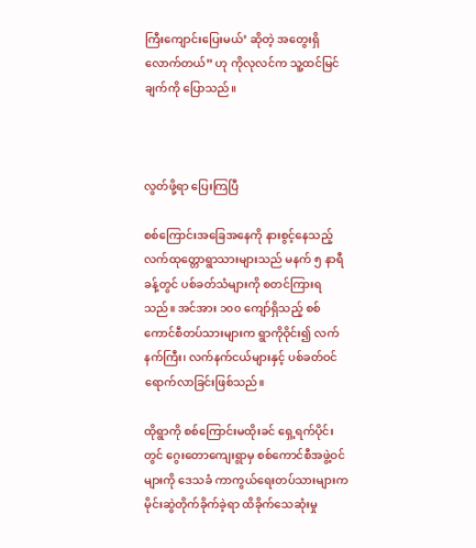ကြီးကျောင်းပြေးမယ်’ ဆိုတဲ့ အတွေးရှိလောက်တယ်” ဟု ကိုလုလင်က သူ့ထင်မြင်ချက်ကို ပြောသည်။



လွတ်ဖို့ရာ ပြေးကြပြီ

စစ်ကြောင်းအခြေအနေကို နားစွင့်နေသည့် လက်ထုတ္တောရွာသားများသည် မနက် ၅ နာရီခန့်တွင် ပစ်ခတ်သံများကို စတင်ကြားရသည်။ အင်အား ၁၀၀ ကျော်ရှိသည့် စစ်ကောင်စီတပ်သားများက ရွာကိုဝိုင်း၍ လက်နက်ကြီး၊ လက်နက်ငယ်များနှင့် ပစ်ခတ်ဝင်ရောက်လာခြင်းဖြစ်သည်။

ထိုရွာကို စစ်ကြောင်းမထိုးခင် ရှေ့ရက်ပိုင်းတွင် ဂွေးတောကျေးရွာမှ စစ်ကောင်စီအဖွဲ့ဝင်များကို ဒေသခံ ကာကွယ်ရေးတပ်သားများက မိုင်းဆွဲတိုက်ခိုက်ခဲ့ရာ ထိခိုက်သေဆုံးမှု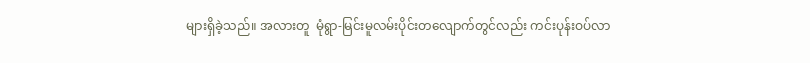များရှိခဲ့သည်။ အလားတူ  မုံရွာ-မြင်းမူလမ်းပိုင်းတလျောက်တွင်လည်း ကင်းပုန်းဝပ်လာ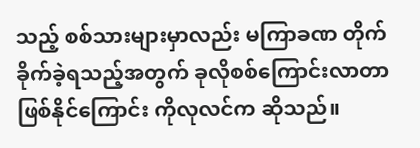သည့် စစ်သားများမှာလည်း မကြာခဏ တိုက်ခိုက်ခဲ့ရသည့်အတွက် ခုလိုစစ်ကြောင်းလာတာ ဖြစ်နိုင်ကြောင်း ကိုလုလင်က ဆိုသည်။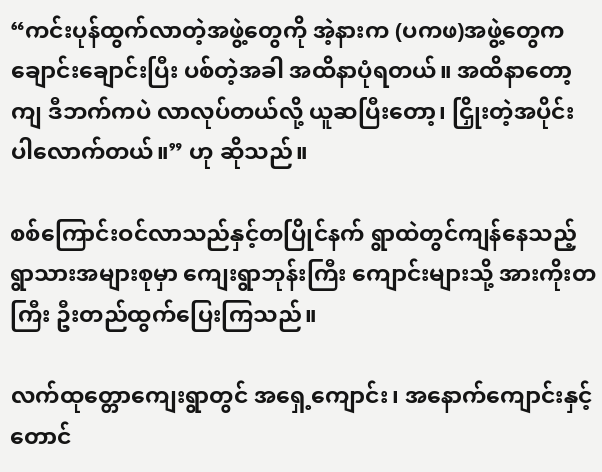“ကင်းပုန်ထွက်လာတဲ့အဖွဲ့တွေကို အဲ့နားက (ပကဖ)အဖွဲ့တွေက ချောင်းချောင်းပြီး ပစ်တဲ့အခါ အထိနာပုံရတယ်။ အထိနာတော့ကျ ဒီဘက်ကပဲ လာလုပ်တယ်လို့ ယူဆပြီးတော့၊ ငြှိုးတဲ့အပိုင်း ပါလောက်တယ်။” ဟု ဆိုသည်။

စစ်ကြောင်းဝင်လာသည်နှင့်တပြိုင်နက် ရွာထဲတွင်ကျန်နေသည့် ရွာသားအများစုမှာ ကျေးရွာဘုန်းကြီး ကျောင်းများသို့ အားကိုးတကြီး ဦးတည်ထွက်ပြေးကြသည်။

လက်ထုတ္တောကျေးရွာတွင် အရှေ့ကျောင်း၊ အနောက်ကျောင်းနှင့် တောင်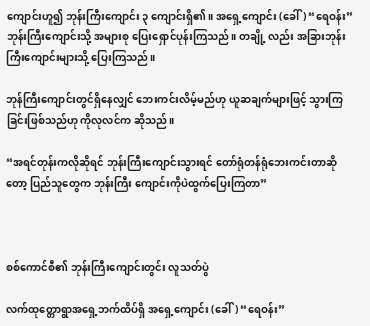ကျောင်းဟူ၍ ဘုန်းကြီးကျောင်း ၃ ကျောင်းရှိ၏။ အရှေ့ကျောင်း (ခေါ်) “ရေဝန်း” ဘုန်းကြီးကျောင်းသို့ အများစု ပြေးရှောင်ပုန်းကြသည်။ တချို့ လည်း အခြားဘုန်းကြီးကျောင်းများသို့ ပြေးကြသည်။

ဘုန်ကြီးကျောင်းတွင်ရှိနေလျှင် ဘေးကင်းလိမ့်မည်ဟု ယူဆချက်များဖြင့် သွားကြခြင်းဖြစ်သည်ဟု ကိုလုလင်က ဆိုသည်။

“အရင်တုန်းကလိုဆိုရင် ဘုန်းကြီးကျောင်းသွားရင် တော်ရုံတန်ရုံဘေးကင်းတာဆိုတော့ ပြည်သူတွေက ဘုန်းကြီး ကျောင်းကိုပဲထွက်ပြေးကြတာ”



စစ်ကောင်စီ၏ ဘုန်းကြီးကျောင်းတွင်း လူသတ်ပွဲ

လက်ထုတ္တောရွာအရှေ့ဘက်ထိပ်ရှိ အရှေ့ကျောင်း (ခေါ်) “ရေဝန်း”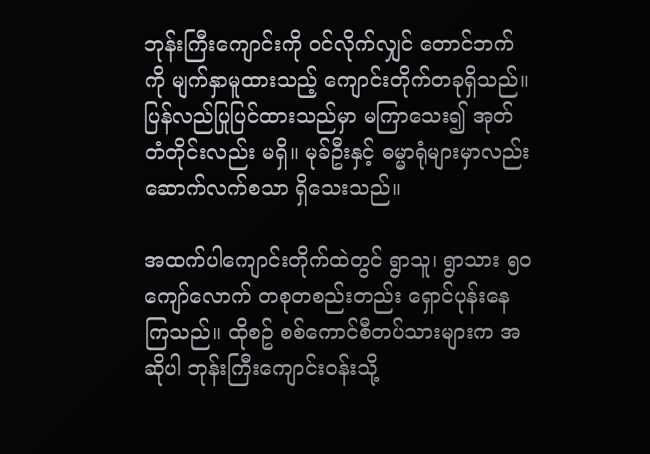ဘုန်းကြီးကျောင်းကို ဝင်လိုက်လျှင် တောင်ဘက်ကို မျက်နှာမူထားသည့် ကျောင်းတိုက်တခုရှိသည်။ ပြန်လည်ပြုပြင်ထားသည်မှာ မကြာသေး၍ အုတ်တံတိုင်းလည်း မရှိ။ မုခ်ဦးနှင့် ဓမ္မာရုံများမှာလည်း ဆောက်လက်စသာ ရှိသေးသည်။

အထက်ပါကျောင်းတိုက်ထဲတွင် ရွာသူ၊ ရွာသား ၅၀ ကျော်လောက် တစုတစည်းတည်း ရှောင်ပုန်းနေကြသည်။ ထိုစဥ် စစ်ကောင်စီတပ်သားများက အဆိုပါ ဘုန်းကြီးကျောင်းဝန်းသို့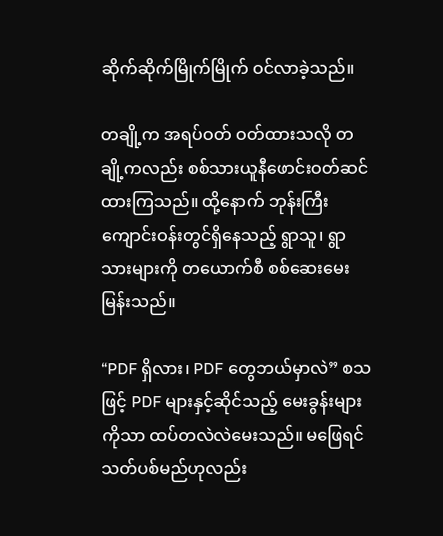ဆိုက်ဆိုက်မြိုက်မြိုက် ဝင်လာခဲ့သည်။

တချို့က အရပ်ဝတ် ဝတ်ထားသလို တချို့ကလည်း စစ်သားယူနီဖောင်းဝတ်ဆင်ထားကြသည်။ ထို့နောက် ဘုန်းကြီးကျောင်းဝန်းတွင်ရှိနေသည့် ရွာသူ၊ ရွာသားများကို တယောက်စီ စစ်ဆေးမေးမြန်းသည်။

“PDF ရှိလား၊ PDF တွေဘယ်မှာလဲ” စသဖြင့် PDF များနှင့်ဆိုင်သည့် မေးခွန်းများကိုသာ ထပ်တလဲလဲမေးသည်။ မဖြေရင်သတ်ပစ်မည်ဟုလည်း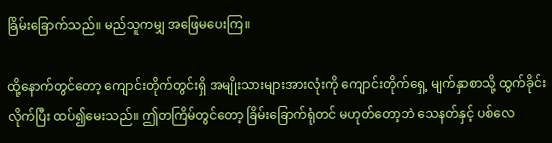ခြိမ်းခြောက်သည်။ မည်သူကမျှ အဖြေမပေးကြ။

ထို့နောက်တွင်တော့ ကျောင်းတိုက်တွင်းရှိ အမျိုးသားများအားလုံးကို ကျောင်းတိုက်ရှေ့ မျက်နှာစာသို့ ထွက်ခိုင်းလိုက်ပြီး ထပ်၍မေးသည်။ ဤတကြိမ်တွင်တော့ ခြိမ်းခြောက်ရုံတင် မဟုတ်တော့ဘဲ သေနတ်နှင့် ပစ်လေ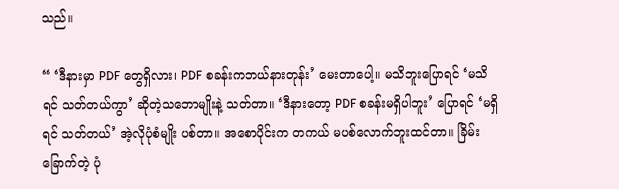သည်။

“ ‘ဒီနားမှာ PDF တွေရှိလား၊ PDF စခန်းကဘယ်နားတုန်း’ မေးတာပေါ့။ မသိဘူးပြောရင် ‘မသိရင် သတ်တယ်ကွာ’ ဆိုတဲ့သဘောမျိုးနဲ့ သတ်တာ။ ‘ဒီနားတော့ PDF စခန်းမရှိပါဘူး’ ပြောရင် ‘မရှိရင် သတ်တယ်’ အဲ့လိုပုံစံမျိုး ပစ်တာ။ အစောပိုင်းက တကယ် မပစ်လောက်ဘူးထင်တာ။ ခြိမ်းခြောက်တဲ့ ပုံ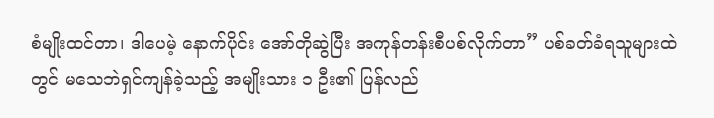စံမျိုးထင်တာ၊ ဒါပေမဲ့ နောက်ပိုင်း အော်တိုဆွဲပြီး အကုန်တန်းစီပစ်လိုက်တာ” ပစ်ခတ်ခံရသူများထဲတွင် မသေဘဲရှင်ကျန်ခဲ့သည့် အမျိုးသား ၁ ဦး၏ ပြန်လည်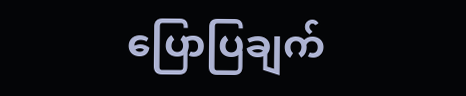ပြောပြချက်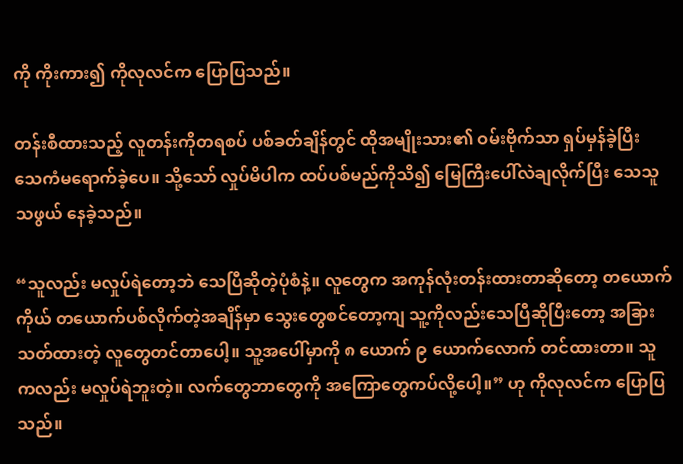ကို ကိုးကား၍ ကိုလုလင်က ပြောပြသည်။

တန်းစီထားသည့် လူတန်းကိုတရစပ် ပစ်ခတ်ချိန်တွင် ထိုအမျိုးသား၏ ဝမ်းဗိုက်သာ ရှပ်မှန်ခဲ့ပြီး သေကံမရောက်ခဲ့ပေ။ သို့သော် လှုပ်မိပါက ထပ်ပစ်မည်ကိုသိ၍ မြေကြီးပေါ်လဲချလိုက်ပြီး သေသူသဖွယ် နေခဲ့သည်။

“သူလည်း မလှုပ်ရဲတော့ဘဲ သေပြီဆိုတဲ့ပုံစံနဲ့။ လူတွေက အကုန်လုံးတန်းထားတာဆိုတော့ တယောက်ကိုယ် တယောက်ပစ်လိုက်တဲ့အချိန်မှာ သွေးတွေစင်တော့ကျ သူ့ကိုလည်းသေပြီဆိုပြီးတော့ အခြားသတ်ထားတဲ့ လူတွေတင်တာပေါ့။ သူ့အပေါ်မှာကို ၈ ယောက် ၉ ယောက်လောက် တင်ထားတာ။ သူကလည်း မလှုပ်ရဲဘူးတဲ့။ လက်တွေဘာတွေကို အကြောတွေကပ်လို့ပေါ့။” ဟု ကိုလုလင်က ပြောပြသည်။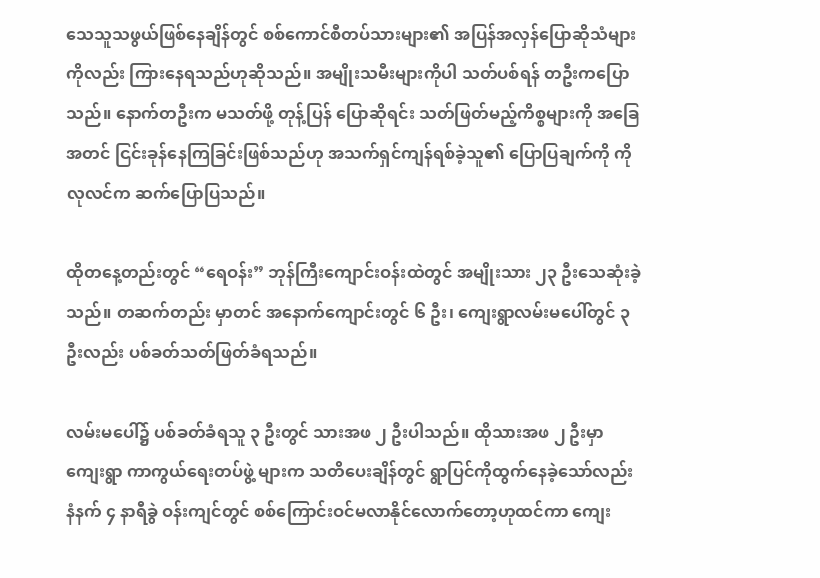သေသူသဖွယ်ဖြစ်နေချိန်တွင် စစ်ကောင်စီတပ်သားများ၏ အပြန်အလှန်ပြောဆိုသံများကိုလည်း ကြားနေရသည်ဟုဆိုသည်။ အမျိုးသမီးများကိုပါ သတ်ပစ်ရန် တဦးကပြောသည်။ နောက်တဦးက မသတ်ဖို့ တုန့်ပြန် ပြောဆိုရင်း သတ်ဖြတ်မည့်ကိစ္စများကို အခြေအတင် ငြင်းခုန်နေကြခြင်းဖြစ်သည်ဟု အသက်ရှင်ကျန်ရစ်ခဲ့သူ၏ ပြောပြချက်ကို ကိုလုလင်က ဆက်ပြောပြသည်။

ထိုတနေ့တည်းတွင် “ရေဝန်း” ဘုန်ကြီးကျောင်းဝန်းထဲတွင် အမျိုးသား ၂၃ ဦးသေဆုံးခဲ့သည်။ တဆက်တည်း မှာတင် အနောက်ကျောင်းတွင် ၆ ဦး၊ ကျေးရွာလမ်းမပေါ်တွင် ၃ ဦးလည်း ပစ်ခတ်သတ်ဖြတ်ခံရသည်။

လမ်းမပေါ်၌ ပစ်ခတ်ခံရသူ ၃ ဦးတွင် သားအဖ ၂ ဦးပါသည်။ ထိုသားအဖ ၂ ဦးမှာ ကျေးရွာ ကာကွယ်ရေးတပ်ဖွဲ့ များက သတိပေးချိန်တွင် ရွာပြင်ကိုထွက်နေခဲ့သော်လည်း နံနက် ၄ နာရီခွဲ ဝန်းကျင်တွင် စစ်ကြောင်းဝင်မလာနိုင်လောက်တော့ဟုထင်ကာ ကျေး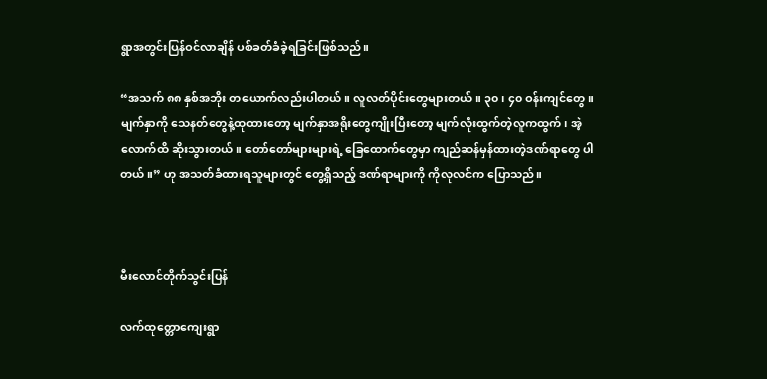ရွာအတွင်းပြန်ဝင်လာချိန် ပစ်ခတ်ခံခဲ့ရခြင်းဖြစ်သည်။

“အသက် ၈၈ နှစ်အဘိုး တယောက်လည်းပါတယ်။ လူလတ်ပိုင်းတွေများတယ်။ ၃၀၊ ၄၀ ဝန်းကျင်တွေ။ မျက်နှာကို သေနတ်တွေနဲ့ထုထားတော့ မျက်နှာအရိုးတွေကျိုးပြီးတော့ မျက်လုံးထွက်တဲ့လူကထွက်၊ အဲ့လောက်ထိ ဆိုးသွားတယ်။ တော်တော်များများရဲ့ ခြေထောက်တွေမှာ ကျည်ဆန်မှန်ထားတဲ့ဒဏ်ရာတွေ ပါတယ်။” ဟု အသတ်ခံထားရသူများတွင် တွေ့ရှိသည့် ဒဏ်ရာများကို ကိုလုလင်က ပြောသည်။



မီးလောင်တိုက်သွင်းပြန်

လက်ထုတ္တောကျေးရွာ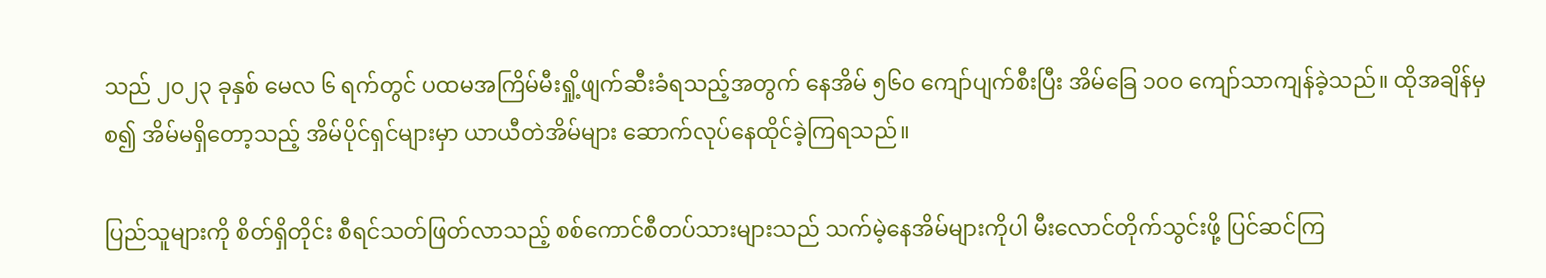သည် ၂၀၂၃ ခုနှစ် မေလ ၆ ရက်တွင် ပထမအကြိမ်မီးရှို့ဖျက်ဆီးခံရသည့်အတွက် နေအိမ် ၅၆၀ ကျော်ပျက်စီးပြီး အိမ်ခြေ ၁၀၀ ကျော်သာကျန်ခဲ့သည်။ ထိုအချိန်မှစ၍ အိမ်မရှိတော့သည့် အိမ်ပိုင်ရှင်များမှာ ယာယီတဲအိမ်များ ဆောက်လုပ်နေထိုင်ခဲ့ကြရသည်။

ပြည်သူများကို စိတ်ရှိတိုင်း စီရင်သတ်ဖြတ်လာသည့် စစ်ကောင်စီတပ်သားများသည် သက်မဲ့နေအိမ်များကိုပါ မီးလောင်တိုက်သွင်းဖို့ ပြင်ဆင်ကြ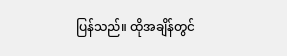ပြန်သည်။ ထိုအချိန်တွင်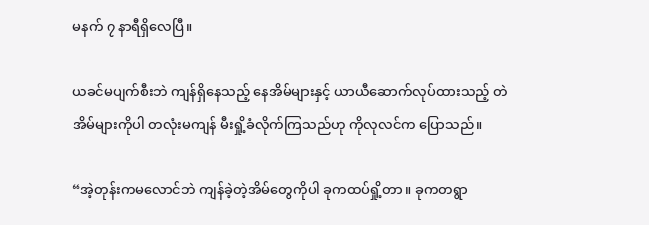မနက် ၇ နာရီရှိလေပြီ။

ယခင်မပျက်စီးဘဲ ကျန်ရှိနေသည့် နေအိမ်များနှင့် ယာယီဆောက်လုပ်ထားသည့် တဲအိမ်များကိုပါ တလုံးမကျန် မီးရှို့ခံလိုက်ကြသည်ဟု ကိုလုလင်က ပြောသည်။

“အဲ့တုန်းကမလောင်ဘဲ ကျန်ခဲ့တဲ့အိမ်တွေကိုပါ ခုကထပ်ရှို့တာ။ ခုကတရွာ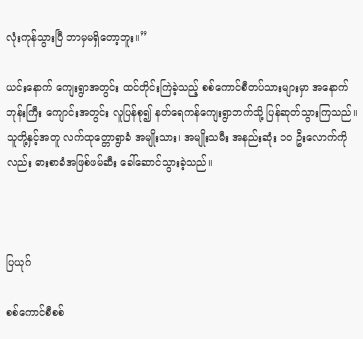လုံးကုန်သွားပြီ ဘာမှမရှိတော့ဘူး။”

ယင်းနောက် ကျေးရွာအတွင်း ထင်တိုင်းကြဲခဲ့သည့် စစ်ကောင်စီတပ်သားများမှာ အနောက်ဘုန်းကြီး ကျောင်းအတွင်း လူပြန်စု၍ နတ်ရေကန်ကျေးရွာဘက်သို့ ပြန်ဆုတ်သွားကြသည်။ သူတို့နှင့်အတူ လက်ထုတ္တောရွာခံ အမျိုးသား၊ အမျိုးသမီး အနည်းဆုံး ၁၀ ဦးလောက်ကိုလည်း ဓားစာခံအဖြစ်ဖမ်ဆီး ခေါ်ဆောင်သွားခဲ့သည်။



ပြယုဂ်

စစ်ကောင်စီစစ်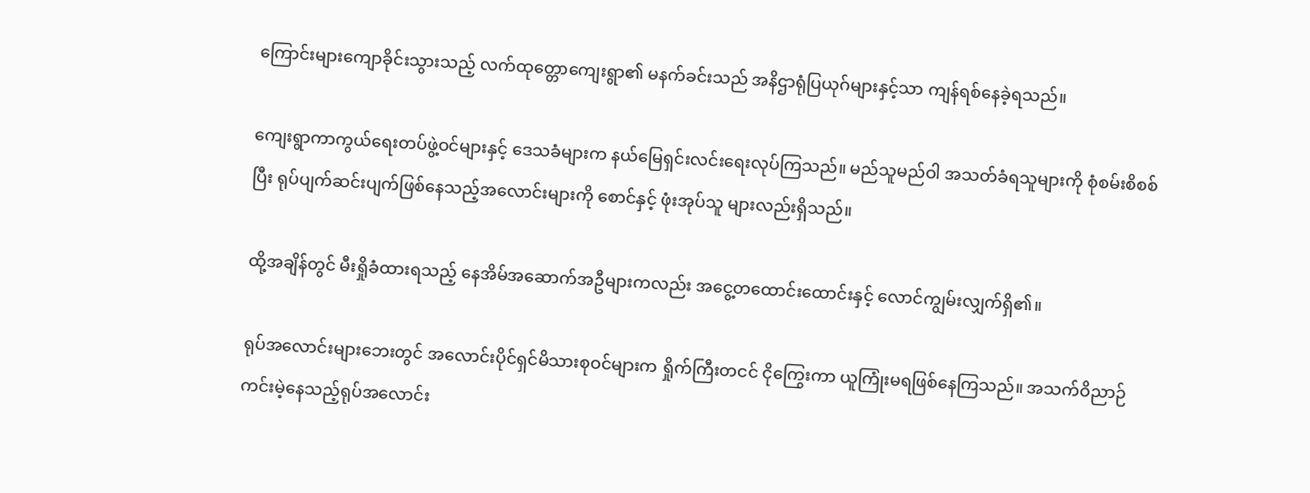ကြောင်းများကျောခိုင်းသွားသည့် လက်ထုတ္တောကျေးရွာ၏ မနက်ခင်းသည် အနိဌာရုံပြယုဂ်များနှင့်သာ ကျန်ရစ်နေခဲ့ရသည်။

ကျေးရွာကာကွယ်ရေးတပ်ဖွဲ့ဝင်များနှင့် ဒေသခံများက နယ်မြေရှင်းလင်းရေးလုပ်ကြသည်။ မည်သူမည်ဝါ အသတ်ခံရသူများကို စုံစမ်းစိစစ်ပြီး ရုပ်ပျက်ဆင်းပျက်ဖြစ်နေသည့်အလောင်းများကို စောင်နှင့် ဖုံးအုပ်သူ များလည်းရှိသည်။

ထို့အချိန်တွင် မီးရှိုခံထားရသည့် နေအိမ်အဆောက်အဦများကလည်း အငွေ့တထောင်းထောင်းနှင့် လောင်ကျွမ်းလျှက်ရှိ၏။

ရုပ်အလောင်းများဘေးတွင် အလောင်းပိုင်ရှင်မိသားစုဝင်များက ရှိုက်ကြီးတငင် ငိုကြွေးကာ ယူကြုံးမရဖြစ်နေကြသည်။ အသက်ဝိညာဉ်ကင်းမဲ့နေသည့်ရုပ်အလောင်း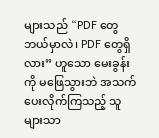များသည် “PDF တွေဘယ်မှာလဲ၊ PDF တွေရှိလား” ဟူသော မေးခွန်းကို မဖြေသွားဘဲ အသက်ပေးလိုက်ကြသည့် သူများသာ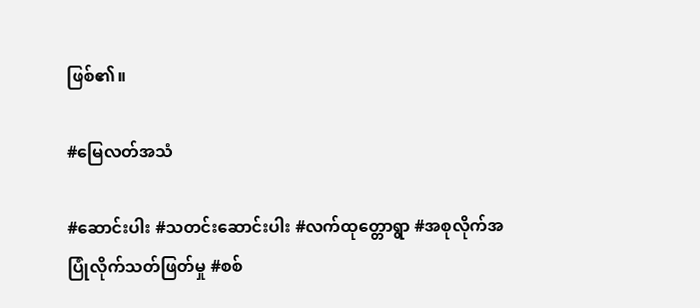ဖြစ်၏။

#မြေလတ်အသံ

#ဆောင်းပါး #သတင်းဆောင်းပါး #လက်ထုတ္တောရွာ #အစုလိုက်အပြုံလိုက်သတ်ဖြတ်မှု #စစ်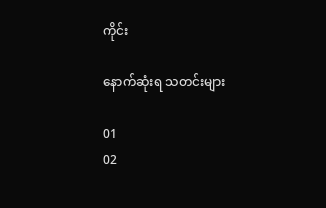ကိုင်း

နောက်ဆုံးရ သတင်းများ

01
02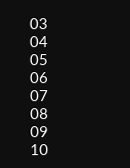03
04
05
06
07
08
09
10